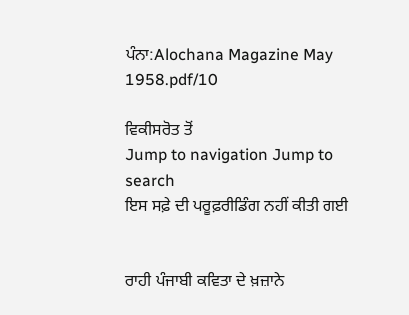ਪੰਨਾ:Alochana Magazine May 1958.pdf/10

ਵਿਕੀਸਰੋਤ ਤੋਂ
Jump to navigation Jump to search
ਇਸ ਸਫ਼ੇ ਦੀ ਪਰੂਫ਼ਰੀਡਿੰਗ ਨਹੀਂ ਕੀਤੀ ਗਈ


ਰਾਹੀ ਪੰਜਾਬੀ ਕਵਿਤਾ ਦੇ ਖ਼ਜ਼ਾਨੇ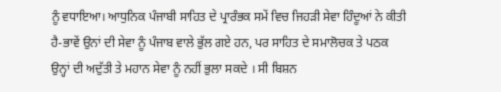ਨੂੰ ਵਧਾਇਆ। ਆਧੁਨਿਕ ਪੰਜਾਬੀ ਸਾਹਿਤ ਦੇ ਪ੍ਰਾਰੰਭਕ ਸਮੇਂ ਵਿਚ ਜਿਹੜੀ ਸੇਵਾ ਹਿੰਦੂਆਂ ਨੇ ਕੀਤੀ ਹੈ-ਭਾਵੇਂ ਉਨਾਂ ਦੀ ਸੇਵਾ ਨੂੰ ਪੰਜਾਬ ਵਾਲੇ ਭੁੱਲ ਗਏ ਹਨ, ਪਰ ਸਾਹਿਤ ਦੇ ਸਮਾਲੋਚਕ ਤੇ ਪਠਕ ਉਨ੍ਹਾਂ ਦੀ ਅਦੁੱਤੀ ਤੇ ਮਹਾਨ ਸੇਵਾ ਨੂੰ ਨਹੀਂ ਭੁਲਾ ਸਕਦੇ । ਸੀ ਬਿਸ਼ਨ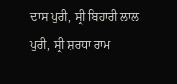ਦਾਸ ਪੁਰੀ, ਸ੍ਰੀ ਬਿਹਾਰੀ ਲਾਲ ਪੁਰੀ, ਸ੍ਰੀ ਸ਼ਰਧਾ ਰਾਮ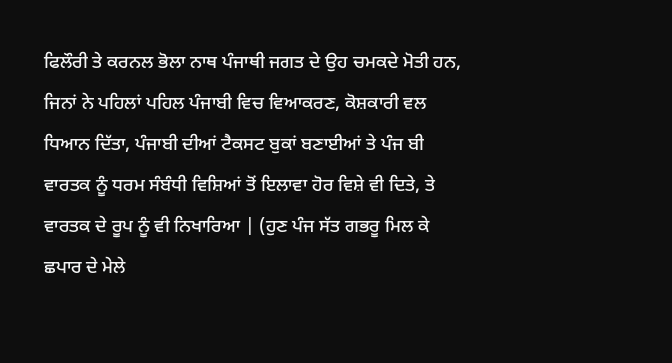ਫਿਲੌਰੀ ਤੇ ਕਰਨਲ ਭੋਲਾ ਨਾਥ ਪੰਜਾਥੀ ਜਗਤ ਦੇ ਉਹ ਚਮਕਦੇ ਮੋਤੀ ਹਨ, ਜਿਨਾਂ ਨੇ ਪਹਿਲਾਂ ਪਹਿਲ ਪੰਜਾਬੀ ਵਿਚ ਵਿਆਕਰਣ, ਕੋਸ਼ਕਾਰੀ ਵਲ ਧਿਆਨ ਦਿੱਤਾ, ਪੰਜਾਬੀ ਦੀਆਂ ਟੈਕਸਟ ਬੁਕਾਂ ਬਣਾਈਆਂ ਤੇ ਪੰਜ ਬੀ ਵਾਰਤਕ ਨੂੰ ਧਰਮ ਸੰਬੰਧੀ ਵਿਸ਼ਿਆਂ ਤੋਂ ਇਲਾਵਾ ਹੋਰ ਵਿਸ਼ੇ ਵੀ ਦਿਤੇ, ਤੇ ਵਾਰਤਕ ਦੇ ਰੂਪ ਨੂੰ ਵੀ ਨਿਖਾਰਿਆ | (ਹੁਣ ਪੰਜ ਸੱਤ ਗਭਰੂ ਮਿਲ ਕੇ ਛਪਾਰ ਦੇ ਮੇਲੇ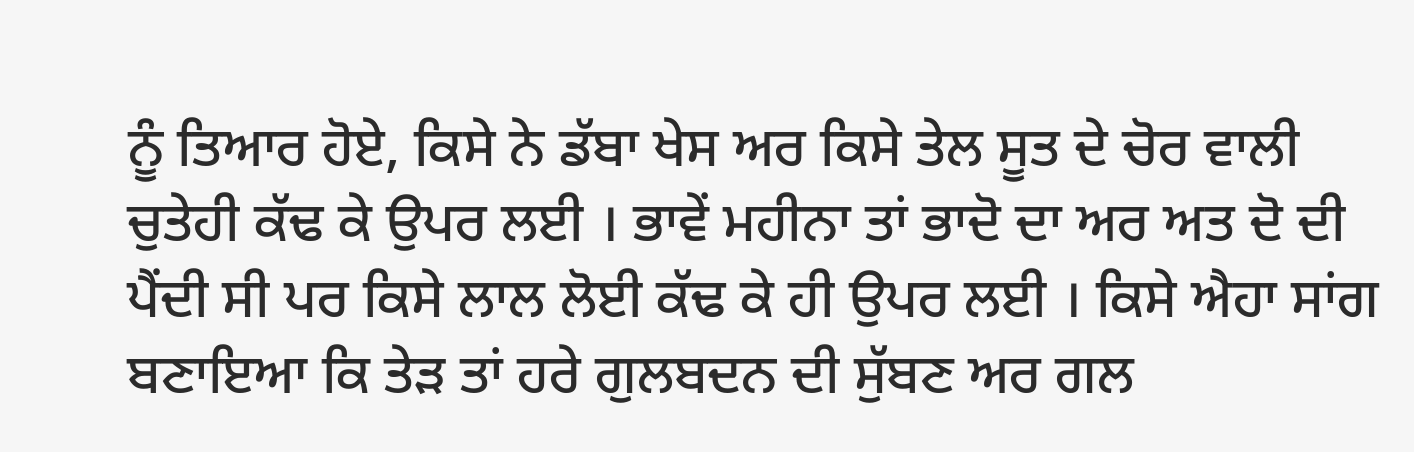ਨੂੰ ਤਿਆਰ ਹੋਏ, ਕਿਸੇ ਨੇ ਡੱਬਾ ਖੇਸ ਅਰ ਕਿਸੇ ਤੇਲ ਸੂਤ ਦੇ ਚੋਰ ਵਾਲੀ ਚੁਤੇਹੀ ਕੱਢ ਕੇ ਉਪਰ ਲਈ । ਭਾਵੇਂ ਮਹੀਨਾ ਤਾਂ ਭਾਦੋ ਦਾ ਅਰ ਅਤ ਦੋ ਦੀ ਪੈਂਦੀ ਸੀ ਪਰ ਕਿਸੇ ਲਾਲ ਲੋਈ ਕੱਢ ਕੇ ਹੀ ਉਪਰ ਲਈ । ਕਿਸੇ ਐਹਾ ਸਾਂਗ ਬਣਾਇਆ ਕਿ ਤੇੜ ਤਾਂ ਹਰੇ ਗੁਲਬਦਨ ਦੀ ਸੁੱਬਣ ਅਰ ਗਲ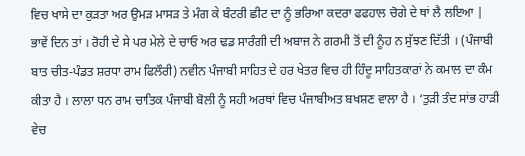ਵਿਚ ਖਾਸੇ ਦਾ ਕੁੜਤਾ ਅਰ ਉਮੜ ਮਾਸੜ ਤੇ ਮੰਗ ਕੇ ਬੰਟਰੀ ਛੀਟ ਦਾ ਨੂੰ ਭਰਿਆ ਕਦਰਾ ਫਫਹਾਲ ਚੋਗੇ ਦੇ ਥਾਂ ਲੈ ਲਇਆ | ਭਾਵੇਂ ਦਿਨ ਤਾਂ । ਰੋਹੀ ਦੇ ਸੇ ਪਰ ਮੇਲੇ ਦੇ ਚਾਓ ਅਰ ਢਡ ਸਾਰੰਗੀ ਦੀ ਅਬਾਜ ਨੇ ਗਰਮੀ ਤੋਂ ਦੀ ਨੂੰਹ ਨ ਸੁੱਝਣ ਦਿੱਤੀ । (ਪੰਜਾਬੀ ਬਾਤ ਚੀਤ-ਪੰਡਤ ਸ਼ਰਧਾ ਰਾਮ ਫਿਲੌਰੀ) ਨਵੀਨ ਪੰਜਾਬੀ ਸਾਹਿਤ ਦੇ ਹਰ ਖੇਤਰ ਵਿਚ ਹੀ ਹਿੰਦੂ ਸਾਹਿਤਕਾਰਾਂ ਨੇ ਕਮਾਲ ਦਾ ਕੰਮ ਕੀਤਾ ਹੈ । ਲਾਲਾ ਧਨ ਰਾਮ ਚਾਤਿਕ ਪੰਜਾਬੀ ਬੋਲੀ ਨੂੰ ਸਹੀ ਅਰਥਾਂ ਵਿਚ ਪੰਜਾਬੀਅਤ ਬਖਸ਼ਣ ਵਾਲਾ ਹੈ । ‘ਤੁੜੀ ਤੰਦ ਸਾਂਭ ਹਾੜੀ ਵੇਚ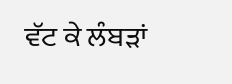ਵੱਟ ਕੇ ਲੰਬੜਾਂ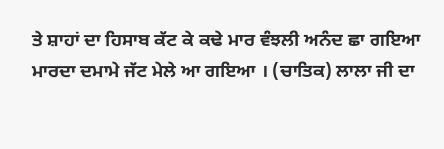ਤੇ ਸ਼ਾਹਾਂ ਦਾ ਹਿਸਾਬ ਕੱਟ ਕੇ ਕਢੇ ਮਾਰ ਵੰਝਲੀ ਅਨੰਦ ਛਾ ਗਇਆ ਮਾਰਦਾ ਦਮਾਮੇ ਜੱਟ ਮੇਲੇ ਆ ਗਇਆ । (ਚਾਤਿਕ) ਲਾਲਾ ਜੀ ਦਾ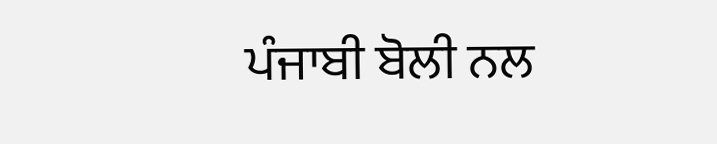ਪੰਜਾਬੀ ਬੋਲੀ ਨਲ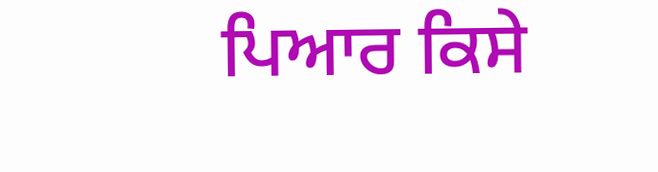ਪਿਆਰ ਕਿਸੇ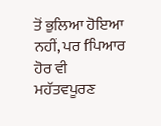ਤੋਂ ਭੁਲਿਆ ਹੋਇਆ ਨਹੀਂ, ਪਰ fਪਿਆਰ ਹੋਰ ਵੀ ਮਹੱਤਵਪੂਰਣ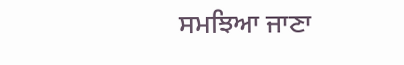ਸਮਝਿਆ ਜਾਣਾ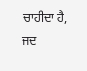ਚਾਹੀਦਾ ਹੈ, ਜਦ